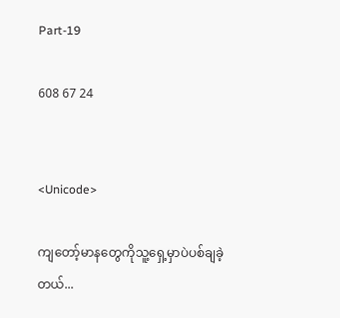Part-19

608 67 24


<Unicode>

ကျတော့်မာနတွေကိုသူ့ရှေ့မှာပဲပစ်ချခဲ့တယ်...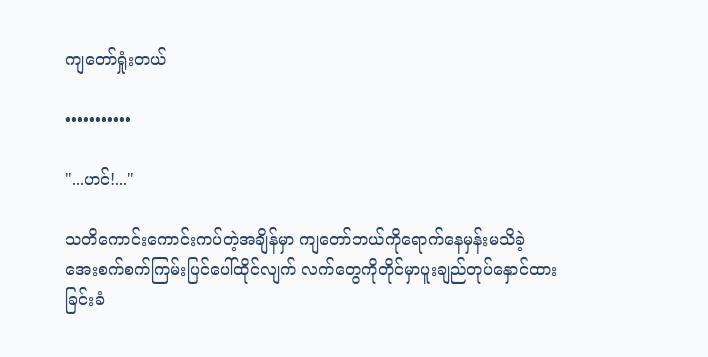ကျတော်ရှုံးတယ်

•••••••••••

"...ဟင်!..."

သတိကောင်းကောင်းကပ်တဲ့အချိန်မှာ ကျတော်ဘယ်ကိုရောက်နေမှန်းမသိခဲ့
အေးစက်စက်ကြမ်းပြင်ပေါ်ထိုင်လျက် လက်တွေကိုတိုင်မှာပူးချည်တုပ်နှောင်ထားခြင်းခံ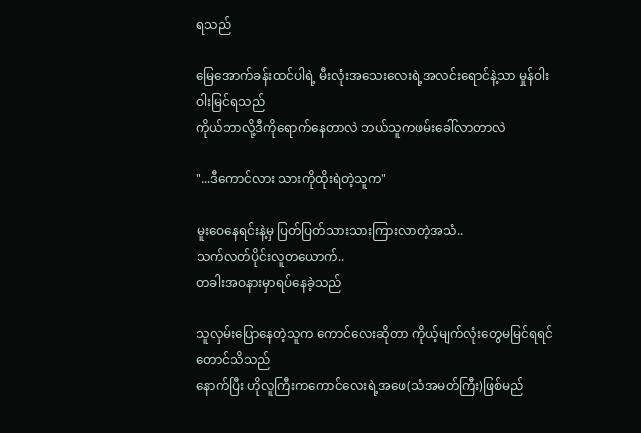ရသည်

မြေအောက်ခန်းထင်ပါရဲ့ မီးလုံးအသေးလေးရဲ့အလင်းရောင်နဲ့သာ မှုန်ဝါးဝါးမြင်ရသည်
ကိုယ်ဘာလို့ဒီကိုရောက်နေတာလဲ ဘယ်သူကဖမ်းခေါ်လာတာလဲ

"...ဒီကောင်လား သားကိုထိုးရဲတဲ့သူက"

မူးဝေနေရင်းနဲ့မှ ပြတ်ပြတ်သားသားကြားလာတဲ့အသံ..
သက်လတ်ပိုင်းလူတယောက်..
တခါးအဝနားမှာရပ်နေခဲ့သည်

သူလှမ်းပြောနေတဲ့သူက ကောင်လေးဆိုတာ ကိုယ့်မျက်လုံးတွေမမြင်ရရင်တောင်သိသည်
နောက်ပြီး ဟိုလူကြီးကကောင်လေးရဲ့အဖေ(သံအမတ်ကြီး)ဖြစ်မည်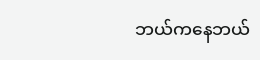ဘယ်ကနေဘယ်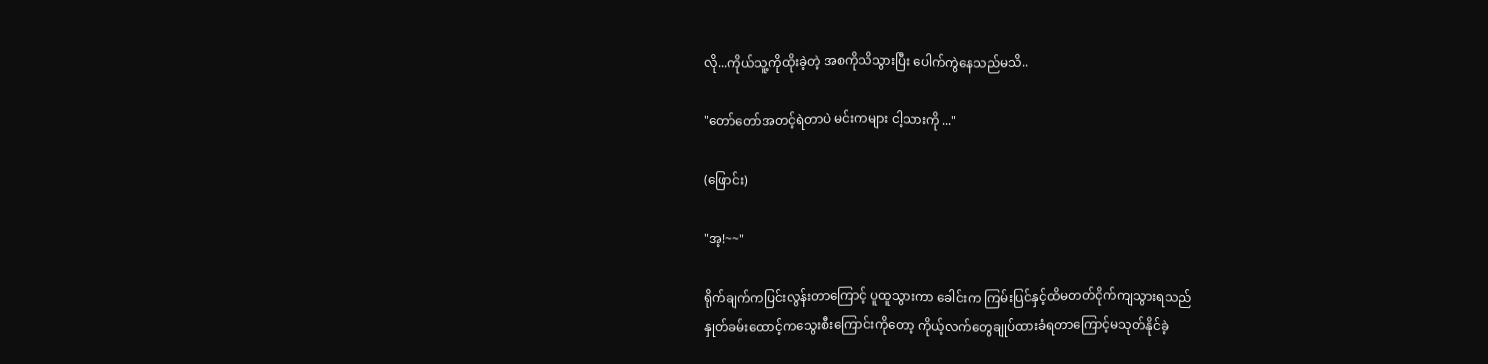လို...ကိုယ်သူ့ကိုထိုးခဲ့တဲ့ အစကိုသိသွားပြီး ပေါက်ကွဲနေသည်မသိ..

"တော်တော်အတင့်ရဲတာပဲ မင်းကများ ငါ့သားကို ..."

(ဖြောင်း)

"အ့!~~"

ရိုက်ချက်ကပြင်းလွန်းတာကြောင့် ပူထူသွားကာ ခေါင်းက ကြမ်းပြင်နှင့်ထိမတတ်ငိုက်ကျသွားရသည်
နှုတ်ခမ်းထောင့်ကသွေးစီးကြောင်းကိုတော့ ကိုယ့်လက်တွေချုပ်ထားခံရတာကြောင့်မသုတ်နိုင်ခဲ့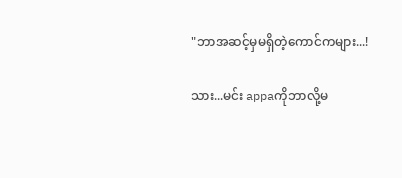"ဘာအဆင့်မှမရှိတဲ့ကောင်ကများ...!

သား...မင်း appaကိုဘာလို့မ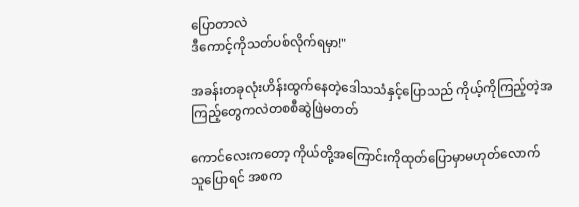ပြောတာလဲ
ဒီကောင့်ကိုသတ်ပစ်လိုက်ရမှာ!"

အခန်းတခုလုံးဟိန်းထွက်နေတဲ့ဒေါသသံနှင့်ပြောသည် ကိုယ့်ကိုကြည့်တဲ့အကြည့်တွေကလဲတစစီဆွဲဖြဲမတတ်

ကောင်လေးကတော့ ကိုယ်တို့အကြောင်းကိုထုတ်ပြောမှာမဟုတ်လောက်
သူပြောရင် အစက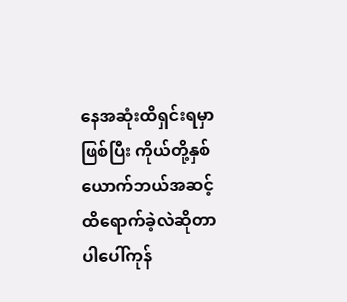နေအဆုံးထိရှင်းရမှာဖြစ်ပြီး ကိုယ်တို့နှစ်ယောက်ဘယ်အဆင့်ထိရောက်ခဲ့လဲဆိုတာပါပေါ်ကုန်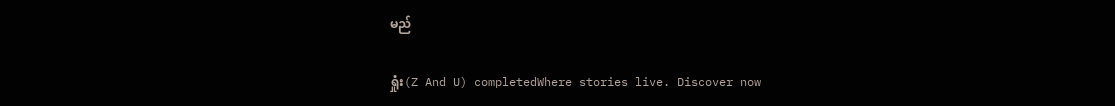မည်

ရှုံး(Z And U) completedWhere stories live. Discover now